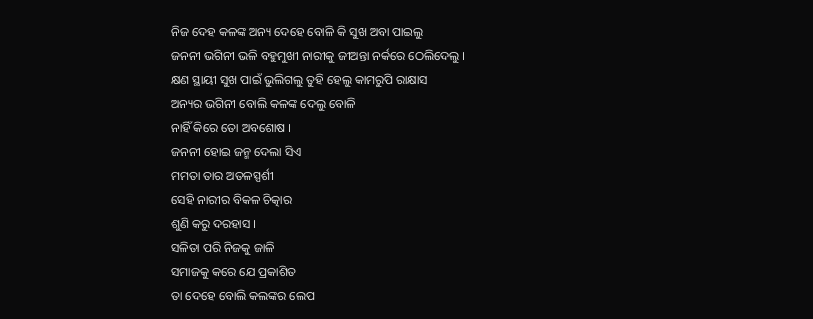ନିଜ ଦେହ କଳଙ୍କ ଅନ୍ୟ ଦେହେ ବୋଳି କି ସୁଖ ଅବା ପାଇଲୁ
ଜନନୀ ଭଗିନୀ ଭଳି ବହୁମୁଖୀ ନାରୀକୁ ଜୀଅନ୍ତା ନର୍କରେ ଠେଲିଦେଲୁ ।
କ୍ଷଣ ସ୍ଥାୟୀ ସୁଖ ପାଇଁ ଭୁଲିଗଲୁ ତୁହି ହେଲୁ କାମରୁପି ରାକ୍ଷାସ
ଅନ୍ୟର ଭଗିନୀ ବୋଲି କଳଙ୍କ ଦେଲୁ ବୋଳି
ନାହିଁ କିରେ ତୋ ଅବଶୋଷ ।
ଜନନୀ ହୋଇ ଜନ୍ମ ଦେଲା ସିଏ
ମମତା ତାର ଅତଳସ୍ପର୍ଶୀ
ସେହି ନାରୀର ବିକଳ ଚିତ୍କାର
ଶୁଣି କରୁ ଦରହାସ ।
ସଳିତା ପରି ନିଜକୁ ଜାଳି
ସମାଜକୁ କରେ ଯେ ପ୍ରକାଶିତ
ତା ଦେହେ ବୋଲି କଲଙ୍କର ଲେପ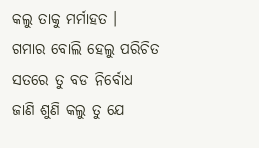କଲୁ ତାକୁ ମର୍ମାହତ ।
ଗମାର ବୋଲି ହେଲୁ ପରିଚିତ
ସତରେ ତୁ ବଡ ନିର୍ବୋଧ
ଜାଣି ଶୁଣି କଲୁ ତୁ ଯେ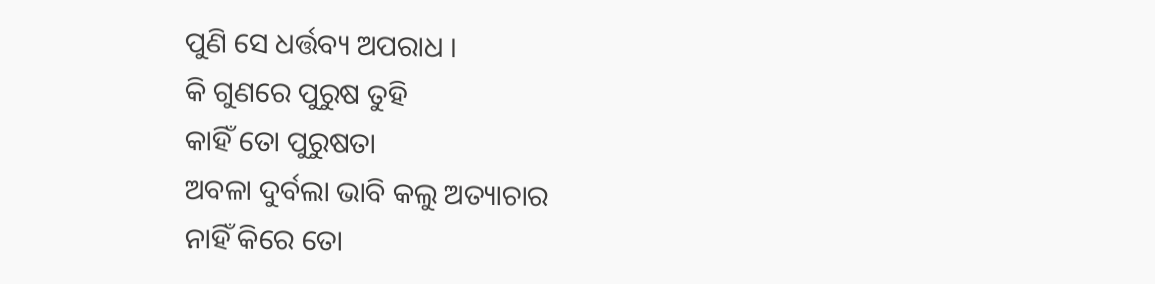ପୁଣି ସେ ଧର୍ତ୍ତବ୍ୟ ଅପରାଧ ।
କି ଗୁଣରେ ପୁରୁଷ ତୁହି
କାହିଁ ତୋ ପୁରୁଷତା
ଅବଳା ଦୁର୍ବଲା ଭାବି କଲୁ ଅତ୍ୟାଚାର
ନାହିଁ କିରେ ତୋ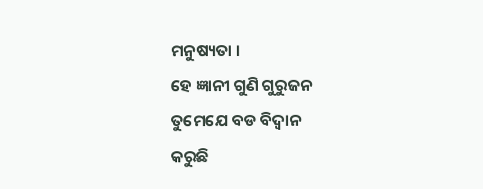ମନୁଷ୍ୟତା ।
ହେ ଜ୍ଞାନୀ ଗୁଣି ଗୁରୁଜନ
ତୁମେଯେ ବଡ ବିଦ୍ୱାନ
କରୁଛି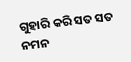ଗୁହାରି କରି ସତ ସତ ନମନ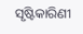ସୃଷ୍ଟିକାରିଣୀ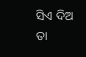ସିଏ ଦିଅ ତା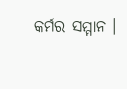କର୍ମର ସମ୍ମାନ ।